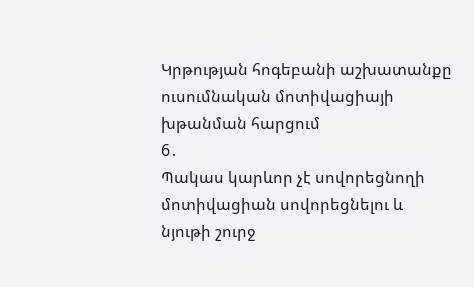Կրթության հոգեբանի աշխատանքը ուսումնական մոտիվացիայի խթանման հարցում
6․
Պակաս կարևոր չէ սովորեցնողի մոտիվացիան սովորեցնելու և նյութի շուրջ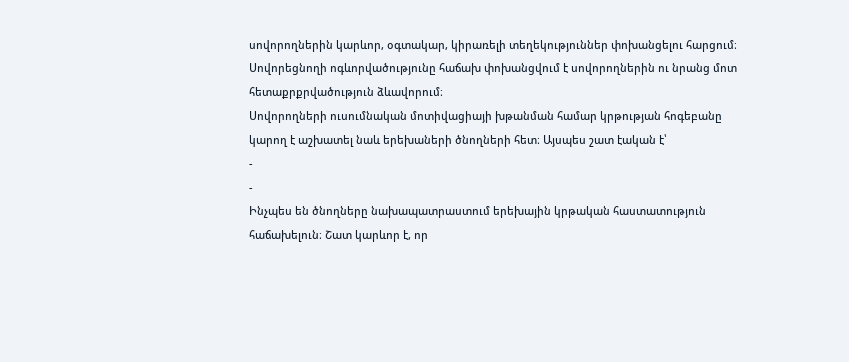սովորողներին կարևոր, օգտակար, կիրառելի տեղեկություններ փոխանցելու հարցում։ Սովորեցնողի ոգևորվածությունը հաճախ փոխանցվում է սովորողներին ու նրանց մոտ հետաքրքրվածություն ձևավորում։
Սովորողների ուսումնական մոտիվացիայի խթանման համար կրթության հոգեբանը կարող է աշխատել նաև երեխաների ծնողների հետ։ Այսպես շատ էական է՝
-
-
Ինչպես են ծնողները նախապատրաստում երեխային կրթական հաստատություն հաճախելուն։ Շատ կարևոր է, որ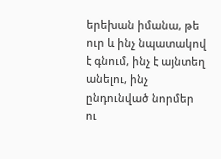երեխան իմանա, թե ուր և ինչ նպատակով է գնում, ինչ է այնտեղ անելու, ինչ ընդունված նորմեր ու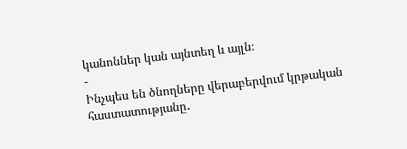կանոններ կան այնտեղ և այլն։
-
Ինչպես են ծնողները վերաբերվում կրթական հաստատությանը․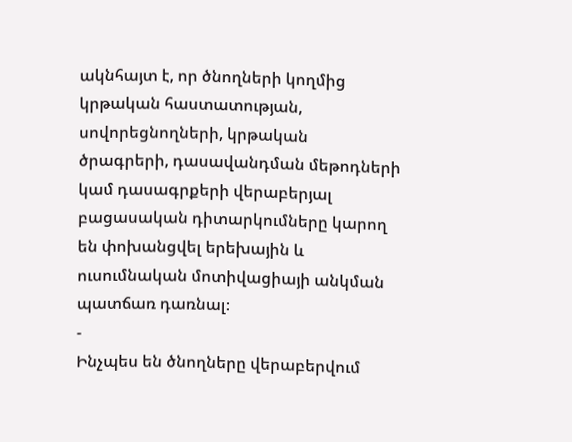ակնհայտ է, որ ծնողների կողմից կրթական հաստատության, սովորեցնողների, կրթական ծրագրերի, դասավանդման մեթոդների կամ դասագրքերի վերաբերյալ բացասական դիտարկումները կարող են փոխանցվել երեխային և ուսումնական մոտիվացիայի անկման պատճառ դառնալ։
-
Ինչպես են ծնողները վերաբերվում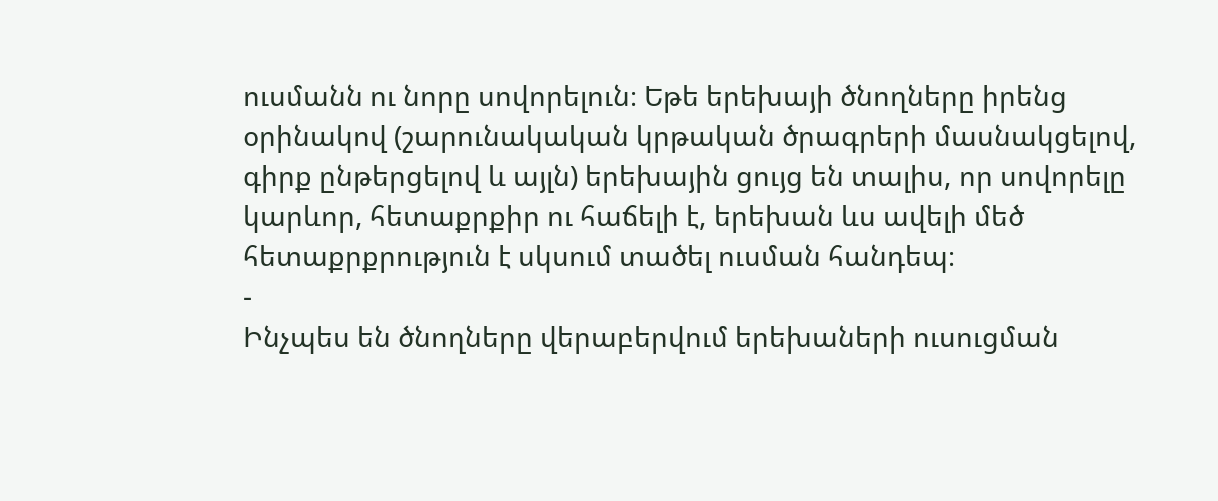ուսմանն ու նորը սովորելուն։ Եթե երեխայի ծնողները իրենց օրինակով (շարունակական կրթական ծրագրերի մասնակցելով, գիրք ընթերցելով և այլն) երեխային ցույց են տալիս, որ սովորելը կարևոր, հետաքրքիր ու հաճելի է, երեխան ևս ավելի մեծ հետաքրքրություն է սկսում տածել ուսման հանդեպ։
-
Ինչպես են ծնողները վերաբերվում երեխաների ուսուցման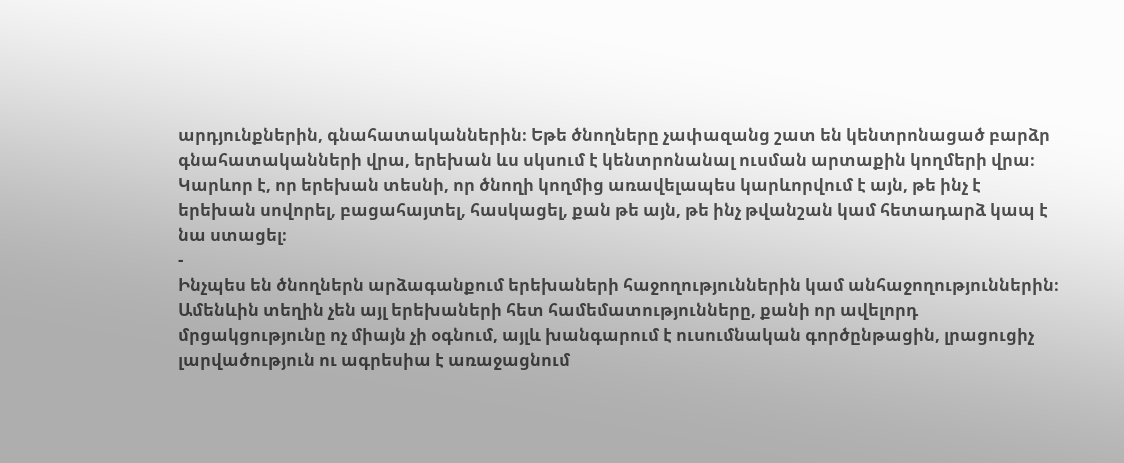արդյունքներին, գնահատականներին։ Եթե ծնողները չափազանց շատ են կենտրոնացած բարձր գնահատականների վրա, երեխան ևս սկսում է կենտրոնանալ ուսման արտաքին կողմերի վրա։ Կարևոր է, որ երեխան տեսնի, որ ծնողի կողմից առավելապես կարևորվում է այն, թե ինչ է երեխան սովորել, բացահայտել, հասկացել, քան թե այն, թե ինչ թվանշան կամ հետադարձ կապ է նա ստացել։
-
Ինչպես են ծնողներն արձագանքում երեխաների հաջողություններին կամ անհաջողություններին։ Ամենևին տեղին չեն այլ երեխաների հետ համեմատությունները, քանի որ ավելորդ մրցակցությունը ոչ միայն չի օգնում, այլև խանգարում է ուսումնական գործընթացին, լրացուցիչ լարվածություն ու ագրեսիա է առաջացնում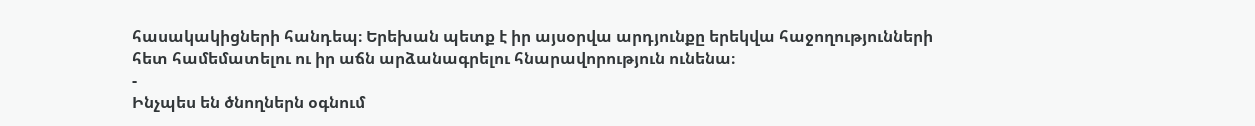հասակակիցների հանդեպ։ Երեխան պետք է իր այսօրվա արդյունքը երեկվա հաջողությունների հետ համեմատելու ու իր աճն արձանագրելու հնարավորություն ունենա։
-
Ինչպես են ծնողներն օգնում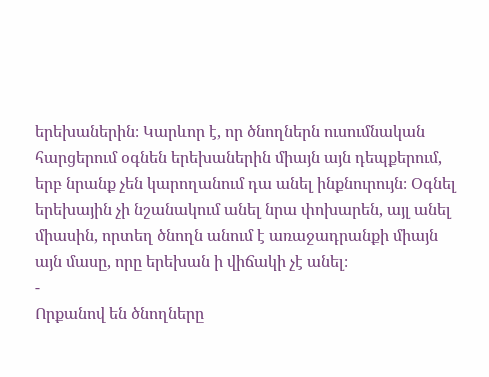երեխաներին։ Կարևոր է, որ ծնողներն ուսումնական հարցերում օգնեն երեխաներին միայն այն դեպքերում, երբ նրանք չեն կարողանում դա անել ինքնուրույն։ Օգնել երեխային չի նշանակում անել նրա փոխարեն, այլ անել միասին, որտեղ ծնողն անում է առաջադրանքի միայն այն մասը, որը երեխան ի վիճակի չէ անել։
-
Որքանով են ծնողները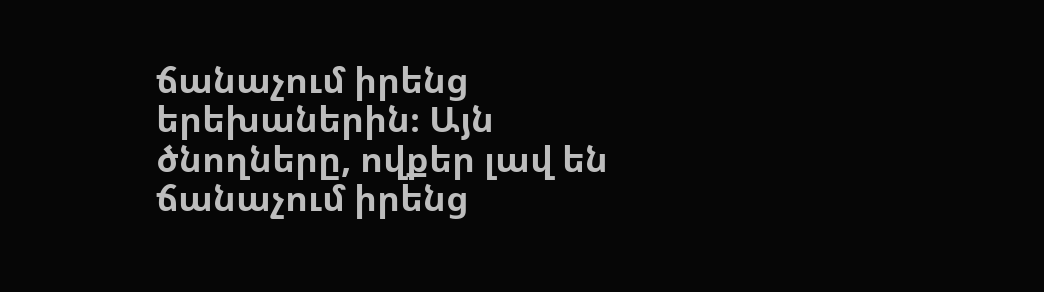ճանաչում իրենց երեխաներին։ Այն ծնողները, ովքեր լավ են ճանաչում իրենց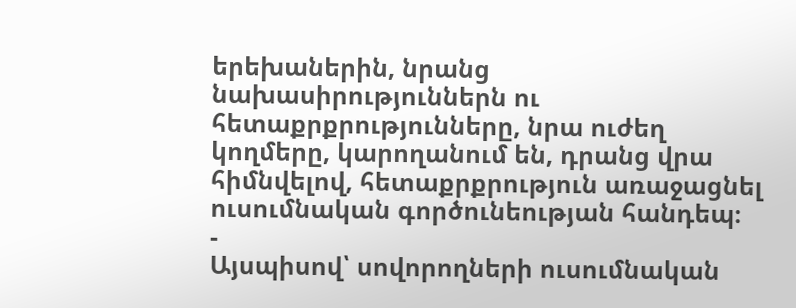երեխաներին, նրանց նախասիրություններն ու հետաքրքրությունները, նրա ուժեղ կողմերը, կարողանում են, դրանց վրա հիմնվելով, հետաքրքրություն առաջացնել ուսումնական գործունեության հանդեպ։
-
Այսպիսով՝ սովորողների ուսումնական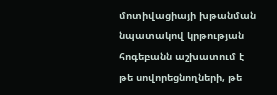մոտիվացիայի խթանման նպատակով կրթության հոգեբանն աշխատում է թե սովորեցնողների, թե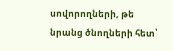սովորողների, թե նրանց ծնողների հետ՝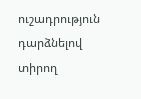ուշադրություն դարձնելով տիրող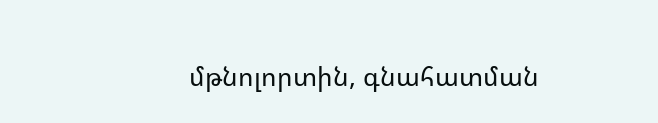մթնոլորտին, գնահատման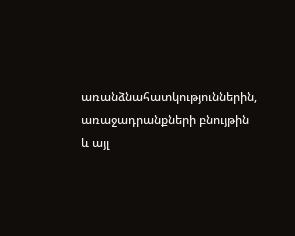առանձնահատկություններին, առաջադրանքների բնույթին և այլ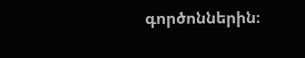գործոններին։